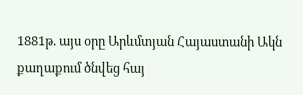1881թ. այս օրը Արևմտյան Հայաստանի Ակն քաղաքում ծնվեց հայ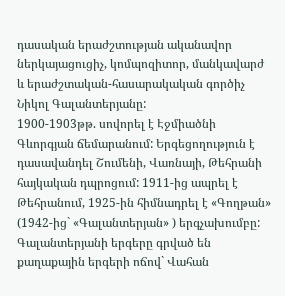դասական երաժշտության ականավոր ներկայացուցիչ, կոմպոզիտոր, մանկավարժ և երաժշտական-հասարակական գործիչ Նիկոլ Գալանտերյանը:
1900-1903թթ. սովորել է Էջմիածնի Գևորգյան ճեմարանում: Երգեցողություն է դասավանդել Շումենի, Վառնայի, Թեհրանի հայկական դպրոցում: 1911-ից ապրել է Թեհրանում, 1925-ին հիմնադրել է «Գողթան» (1942-ից` «Գալանտերյան» ) երգչախումբը:
Գալանտերյանի երգերը գրված են քաղաքային երգերի ոճով` Վահան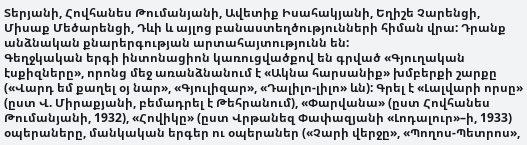Տերյանի, Հովհանես Թումանյանի, Ավետիք Իսահակյանի, Եղիշե Չարենցի, Միսաք Մեծարենցի, Դևի և այլոց բանաստեղծությունների հիման վրա: Դրանք անձնական քնարերգության արտահայտությունն են:
Գեղջկական երգի ինտոնացիոն կառուցվածքով են գրված «Գյուղական էսքիզները», որոնց մեջ առանձնանում է «Ակնա հարսանիք» խմբերքի շարքը («Վարդ եմ քաղել օյ նար», «Գյուլիզար», «Դալիլո-լիլո» ևն): Գրել է «Լալվարի որսը» (ըստ Վ. Միրաքյանի, բեմադրել է Թեհրանում), «Փարվանա» (ըստ Հովհանես Թումանյանի, 1932), «Հովիկը» (ըստ Վրթանեզ Փափազյանի «Լոդալուր»–ի, 1933) օպերաները, մանկական երգեր ու օպերաներ («Չարի վերջը», «Պողոս-Պետրոս»,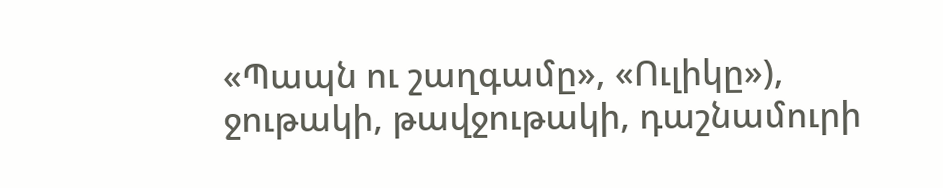«Պապն ու շաղգամը», «Ուլիկը»), ջութակի, թավջութակի, դաշնամուրի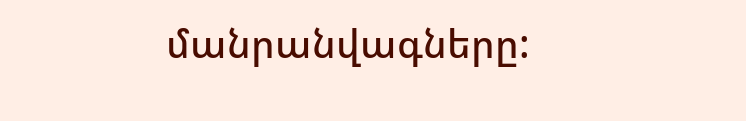մանրանվագները: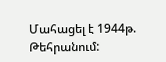Մահացել է 1944թ. Թեհրանում: